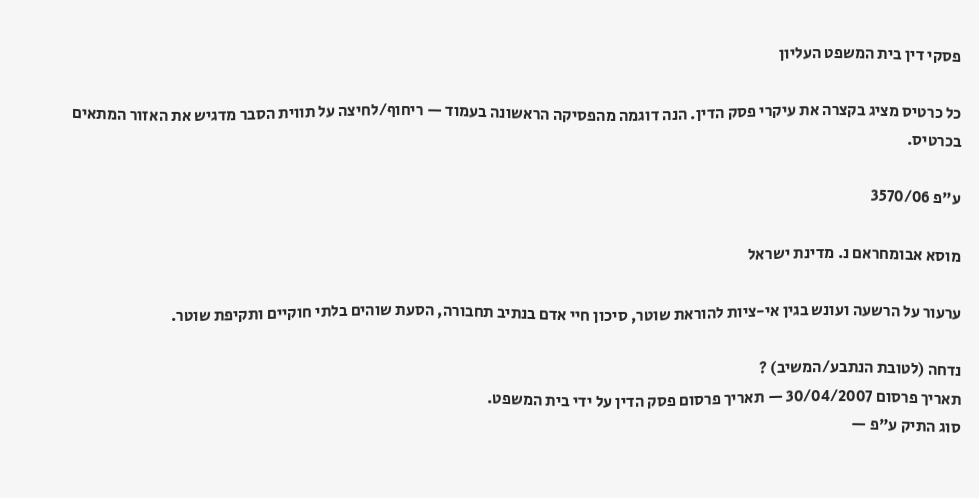פסקי דין בית המשפט העליון

כל כרטיס מציג בקצרה את עיקרי פסק הדין. הנה דוגמה מהפסיקה הראשונה בעמוד — ריחוף/לחיצה על תווית הסבר מדגיש את האזור המתאים בכרטיס.

ע"פ 3570/06

מוסא אבומחראם נ. מדינת ישראל

ערעור על הרשעה ועונש בגין אי-ציות להוראת שוטר, סיכון חיי אדם בנתיב תחבורה, הסעת שוהים בלתי חוקיים ותקיפת שוטר.

נדחה (לטובת הנתבע/המשיב) ?
תאריך פרסום 30/04/2007 — תאריך פרסום פסק הדין על ידי בית המשפט.
סוג התיק ע"פ —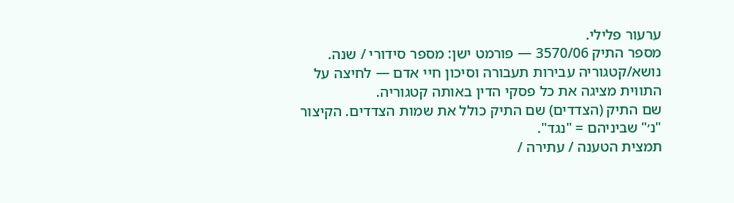ערעור פלילי.
מספר התיק 3570/06 — פורמט ישן: מספר סידורי / שנה.
נושא/קטגוריה עבירות תעבורה וסיכון חיי אדם — לחיצה על התווית מציגה את כל פסקי הדין באותה קטגוריה.
שם התיק (הצדדים) שם התיק כולל את שמות הצדדים. הקיצור "נ׳" שביניהם = "נגד".
תמצית הטענה / עתירה /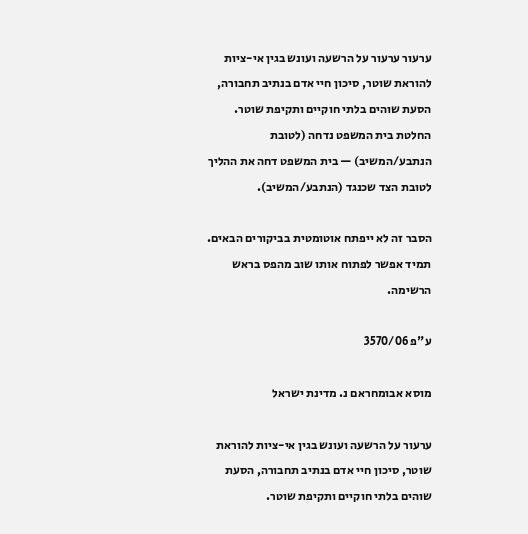ערעור ערעור על הרשעה ועונש בגין אי-ציות להוראת שוטר, סיכון חיי אדם בנתיב תחבורה, הסעת שוהים בלתי חוקיים ותקיפת שוטר.
החלטת בית המשפט נדחה (לטובת הנתבע/המשיב) — בית המשפט דחה את ההליך לטובת הצד שכנגד (הנתבע/המשיב).

הסבר זה לא ייפתח אוטומטית בביקורים הבאים. תמיד אפשר לפתוח אותו שוב מהפס בראש הרשימה.

ע"פ 3570/06

מוסא אבומחראם נ. מדינת ישראל

ערעור על הרשעה ועונש בגין אי-ציות להוראת שוטר, סיכון חיי אדם בנתיב תחבורה, הסעת שוהים בלתי חוקיים ותקיפת שוטר.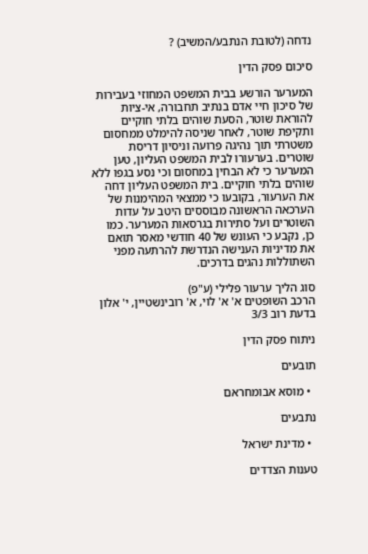נדחה (לטובת הנתבע/המשיב) ?

סיכום פסק הדין

המערער הורשע בבית המשפט המחוזי בעבירות של סיכון חיי אדם בנתיב תחבורה, אי-ציות להוראת שוטר, הסעת שוהים בלתי חוקיים ותקיפת שוטר, לאחר שניסה להימלט ממחסום משטרתי תוך נהיגה פרועה וניסיון דריסת שוטרים. בערעורו לבית המשפט העליון, טען המערער כי לא הבחין במחסום וכי נסע בגפו ללא שוהים בלתי חוקיים. בית המשפט העליון דחה את הערעור, בקובעו כי ממצאי המהימנות של הערכאה הראשונה מבוססים היטב על עדות השוטרים ועל סתירות בגרסאות המערער. כמו כן, נקבע כי העונש של 40 חודשי מאסר תואם את מדיניות הענישה הנדרשת להרתעה מפני השתוללות נהגים בדרכים.

סוג הליך ערעור פלילי (ע"פ)
הרכב השופטים א' א' לוי, א' רובינשטיין, י' אלון
בדעת רוב 3/3

ניתוח פסק הדין

תובעים

  • מוסא אבומחראם

נתבעים

  • מדינת ישראל

טענות הצדדים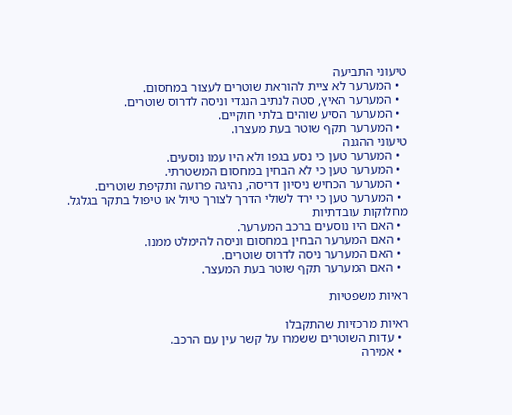טיעוני התביעה
  • המערער לא ציית להוראת שוטרים לעצור במחסום.
  • המערער האיץ, סטה לנתיב הנגדי וניסה לדרוס שוטרים.
  • המערער הסיע שוהים בלתי חוקיים.
  • המערער תקף שוטר בעת מעצרו.
טיעוני ההגנה
  • המערער טען כי נסע בגפו ולא היו עמו נוסעים.
  • המערער טען כי לא הבחין במחסום המשטרתי.
  • המערער הכחיש ניסיון דריסה, נהיגה פרועה ותקיפת שוטרים.
  • המערער טען כי ירד לשולי הדרך לצורך טיול או טיפול בתקר בגלגל.
מחלוקות עובדתיות
  • האם היו נוסעים ברכב המערער.
  • האם המערער הבחין במחסום וניסה להימלט ממנו.
  • האם המערער ניסה לדרוס שוטרים.
  • האם המערער תקף שוטר בעת המעצר.

ראיות משפטיות

ראיות מרכזיות שהתקבלו
  • עדות השוטרים ששמרו על קשר עין עם הרכב.
  • אמירה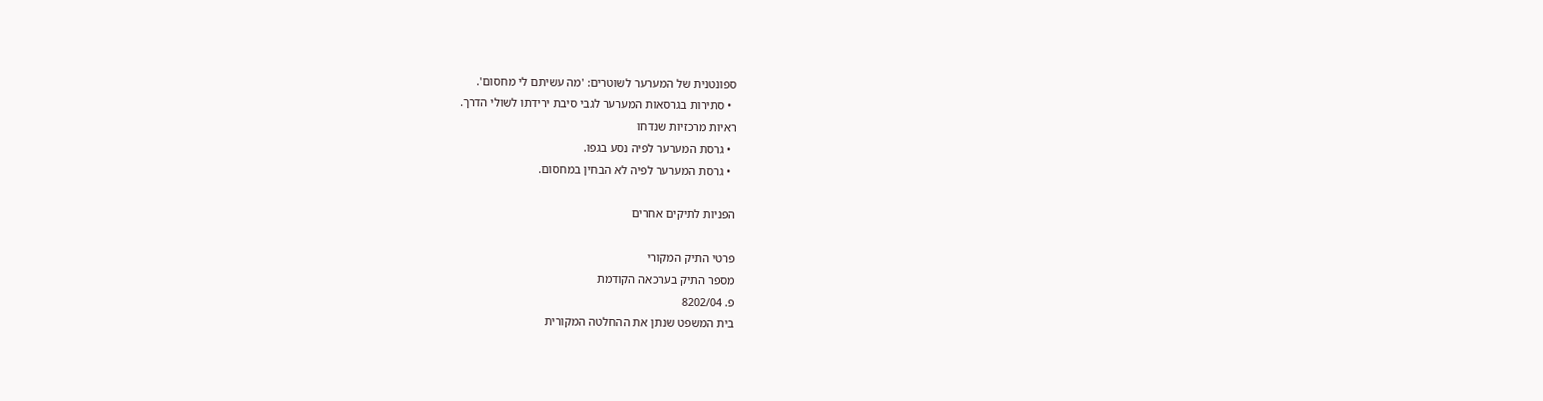ספונטנית של המערער לשוטרים: 'מה עשיתם לי מחסום'.
  • סתירות בגרסאות המערער לגבי סיבת ירידתו לשולי הדרך.
ראיות מרכזיות שנדחו
  • גרסת המערער לפיה נסע בגפו.
  • גרסת המערער לפיה לא הבחין במחסום.

הפניות לתיקים אחרים

פרטי התיק המקורי
מספר התיק בערכאה הקודמת
פ. 8202/04
בית המשפט שנתן את ההחלטה המקורית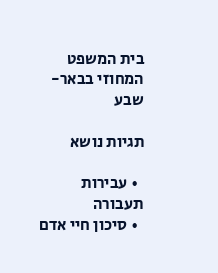בית המשפט המחוזי בבאר-שבע

תגיות נושא

  • עבירות תעבורה
  • סיכון חיי אדם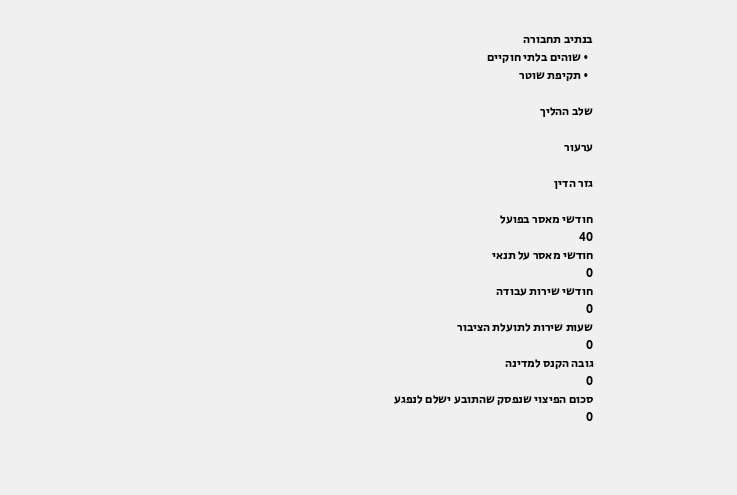בנתיב תחבורה
  • שוהים בלתי חוקיים
  • תקיפת שוטר

שלב ההליך

ערעור

גזר הדין

חודשי מאסר בפועל
40
חודשי מאסר על תנאי
0
חודשי שירות עבודה
0
שעות שירות לתועלת הציבור
0
גובה הקנס למדינה
0
סכום הפיצוי שנפסק שהתובע ישלם לנפגע
0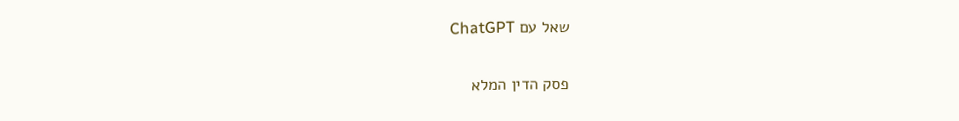שאל עם ChatGPT

פסק הדין המלא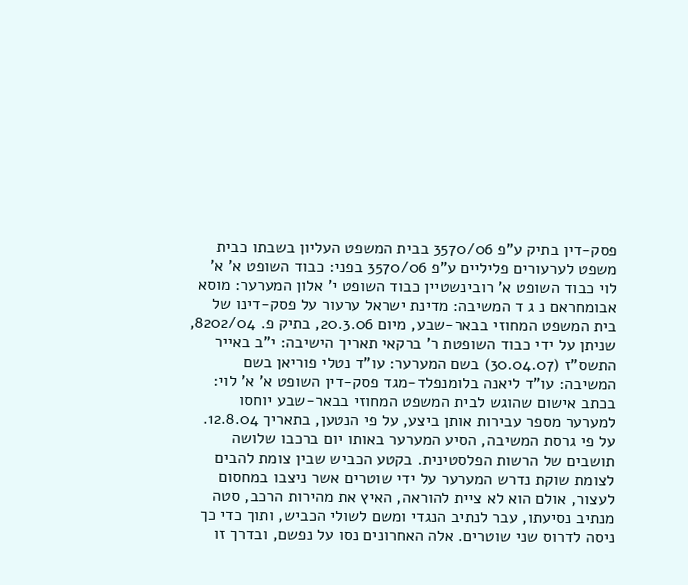פסק-דין בתיק ע"פ 3570/06 בבית המשפט העליון בשבתו כבית משפט לערעורים פליליים ע"פ 3570/06 בפני: כבוד השופט א' א' לוי כבוד השופט א' רובינשטיין כבוד השופט י' אלון המערער: מוסא אבומחראם נ ג ד המשיבה: מדינת ישראל ערעור על פסק-דינו של בית המשפט המחוזי בבאר-שבע, מיום 20.3.06, בתיק פ. 8202/04, שניתן על ידי כבוד השופטת ר' ברקאי תאריך הישיבה: י"ב באייר התשס"ז (30.04.07) בשם המערער: עו"ד נטלי פוריאן בשם המשיבה: עו"ד ליאנה בלומנפלד-מגד פסק-דין השופט א' א' לוי: בכתב אישום שהוגש לבית המשפט המחוזי בבאר-שבע יוחסו למערער מספר עבירות אותן ביצע, על פי הנטען, בתאריך 12.8.04. על פי גרסת המשיבה, הסיע המערער באותו יום ברכבו שלושה תושבים של הרשות הפלסטינית. בקטע הכביש שבין צומת להבים לצומת שוקת נדרש המערער על ידי שוטרים אשר ניצבו במחסום לעצור, אולם הוא לא ציית להוראה, האיץ את מהירות הרכב, סטה מנתיב נסיעתו, עבר לנתיב הנגדי ומשם לשולי הכביש, ותוך כדי כך ניסה לדרוס שני שוטרים. אלה האחרונים נסו על נפשם, ובדרך זו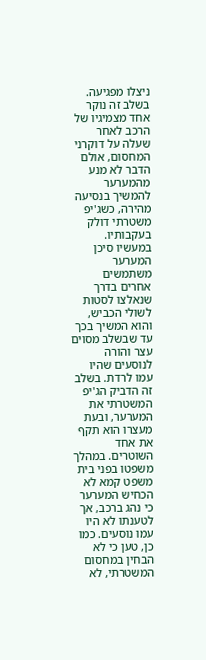ניצלו מפגיעה. בשלב זה נוקר אחד מצמיגיו של הרכב לאחר שעלה על דוקרני המחסום, אולם הדבר לא מנע מהמערער להמשיך בנסיעה מהירה, כשג'יפ משטרתי דולק בעקבותיו. במעשיו סיכן המערער משתמשים אחרים בדרך שנאלצו לסטות לשולי הכביש, והוא המשיך בכך עד שבשלב מסוים עצר והורה לנוסעים שהיו עמו לרדת. בשלב זה הדביק הג'יפ המשטרתי את המערער, ובעת מעצרו הוא תקף את אחד השוטרים. במהלך משפטו בפני בית משפט קמא לא הכחיש המערער כי נהג ברכב, אך לטענתו לא היו עמו נוסעים. כמו כן, טען כי לא הבחין במחסום המשטרתי, לא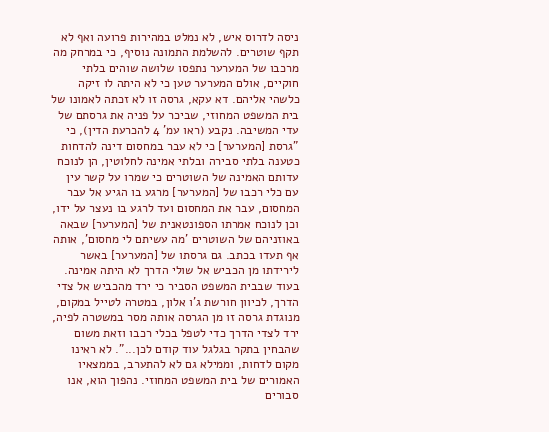ניסה לדרוס איש, לא נמלט במהירות פרועה ואף לא תקף שוטרים. להשלמת התמונה נוסיף, כי במרחק מה מרכבו של המערער נתפסו שלושה שוהים בלתי חוקיים, אולם המערער טען כי לא היתה לו זיקה כלשהי אליהם. דא עקא, גרסה זו לא זכתה לאמונו של בית המשפט המחוזי, שביכר על פניה את גרסתם של עדי המשיבה. נקבע (ראו עמ' 4 להכרעת הדין), כי "גרסת [המערער] כי לא עבר במחסום דינה להדחות כטענה בלתי סבירה ובלתי אמינה לחלוטין, הן לנוכח עדותם האמינה של השוטרים כי שמרו על קשר עין עם כלי רכבו של [המערער] מרגע בו הגיע אל עבר המחסום, עבר את המחסום ועד לרגע בו נעצר על ידו, וכן לנוכח אמרתו הספונטאנית של [המערער] שבאה באוזניהם של השוטרים 'מה עשיתם לי מחסום', אותה אף תעדו בכתב. גם גרסתו של [המערער] באשר לירידתו מן הכביש אל שולי הדרך לא היתה אמינה. בעוד שבבית המשפט הסביר כי ירד מהכביש אל צדי הדרך, לכיוון חורשת ג'ו אלון, במטרה לטייל במקום, מנוגדת גרסה זו מן הגרסה אותה מסר במשטרה לפיה, ירד לצדי הדרך כדי לטפל בכלי רכבו וזאת משום שהבחין בתקר בגלגל עוד קודם לכן...". לא ראינו מקום לדחות, וממילא גם לא להתערב, בממצאיו האמורים של בית המשפט המחוזי. נהפוך הוא, אנו סבורים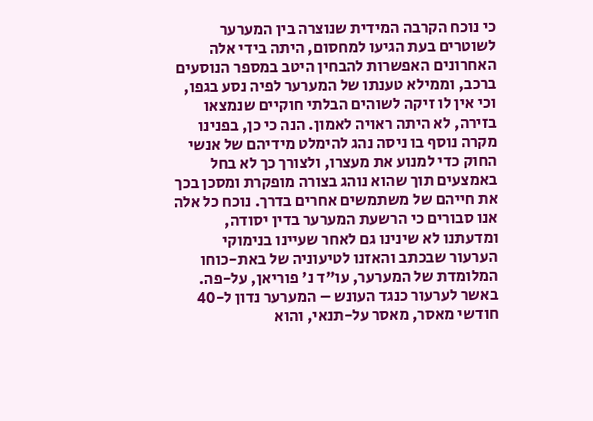כי נוכח הקרבה המידית שנוצרה בין המערער לשוטרים בעת הגיעו למחסום, היתה בידי אלה האחרונים האפשרות להבחין היטב במספר הנוסעים ברכב, וממילא טענתו של המערער לפיה נסע בגפו, וכי אין לו זיקה לשוהים הבלתי חוקיים שנמצאו בזירה, לא היתה ראויה לאמון. הנה כי כן, בפנינו מקרה נוסף בו ניסה נהג להימלט מידיהם של אנשי החוק כדי למנוע את מעצרו, ולצורך כך לא בחל באמצעים תוך שהוא נוהג בצורה מופקרת ומסכן בכך את חייהם של משתמשים אחרים בדרך. נוכח כל אלה אנו סבורים כי הרשעת המערער בדין יסודה, ומדעתנו לא שינינו גם לאחר שעיינו בנימוקי הערעור שבכתב והאזנו לטיעוניה של באת-כוחו המלומדת של המערער, עו"ד נ' פוריאן, על-פה. באשר לערעור כנגד העונש – המערער נדון ל-40 חודשי מאסר, מאסר על-תנאי, והוא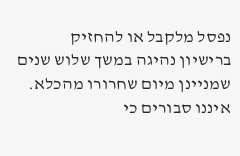נפסל מלקבל או להחזיק ברישיון נהיגה במשך שלוש שנים שמניינן מיום שחרורו מהכלא. איננו סבורים כי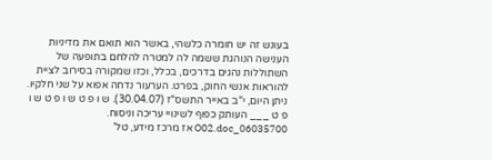בעונש זה יש חומרה כלשהי, באשר הוא תואם את מדיניות הענישה הנוהגת ששמה לה למטרה להלחם בתופעה של השתוללות נהגים בדרכים, בכלל, וכזו שמקורה בסירוב לציית להוראות אנשי החוק, בפרט. הערעור נדחה אפוא על שני חלקיו. ניתן היום, י"ב באייר התשס"ז (30.04.07). ש ו פ ט ש ו פ ט ש ו פ ט ___ העותק כפוף לשינויי עריכה וניסוח. 06035700_O02.doc אז מרכז מידע, טל'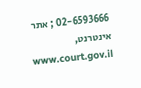02-6593666 ; אתר אינטרנט, www.court.gov.il